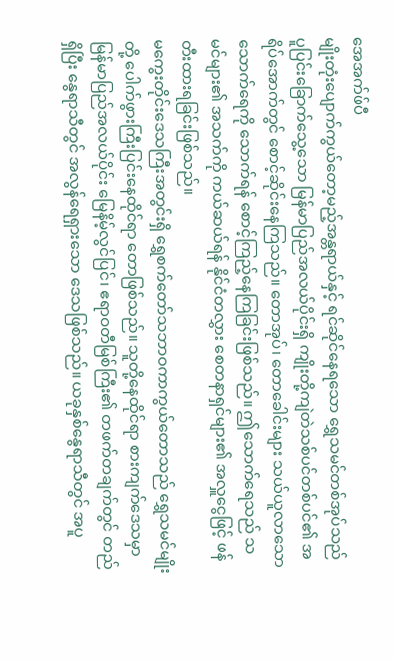အေအက်ဖ်ပီ
မျိုးတုံးပျောက်ကွယ်တော့မည့်အန္တရာယ်နှင့် ရင်ဆိုင်နေရသော ရွှေသမင်တစ်အုပ်သည် ပူပြင်းခြောက်သွေ့သော မြန်မာပြည်အလယ်ပိုင်းရှိ ကျိုးတို့ကျဲတဲသစ်ပင်တစ်ပင်၏ အရိပ်အောက်တွင် စောင့်ဆိုင်းနေကြသည်။ တောအုပ်၊ တောခေါင်းများ သယ်ယူလာသော သောက်ရေကို သောက်ရန် စောင့်ကြည့်နေကြခြင်းဖြစ်သည်။ ဤသောက်ရေသည် သမင်များ၏ အသက်ကို ကယ်ဆယ်ရန် နိုင်ငံတလွှား စေတနာရှင်များ၏ အလှူငွေဖြင့် ဖန်တီးထားရခြင်းဖြစ်သည်။
မကွေးတိုင်းဒေသကြီးအတွင်းရှိ ရွှေစက်တော်သဘာဝကာကွယ်တောသည် ရွှေသမင်မျိုးတို့ ပေါက်ဖွားကြီးပြင်းနေထိုင်ရာ တောဖြစ်သည်။ သူတို့နေထိုင်ရာ စားကျက်ဒေသမှာ မြန်မာပြည်အလယ်ပိုင်း မြေနိမ့်လွင်ပြင်၊ ဧရာဝတီမြစ်ကြီး၏ တဖက်တချက်တွင် တည်ရှိပြီး နွေရာသီတွင် အလွန်ရေရှားသော ဒေသဖြစ်သည်။ ယခုနှစ်နွေရာသီတွင် အပူ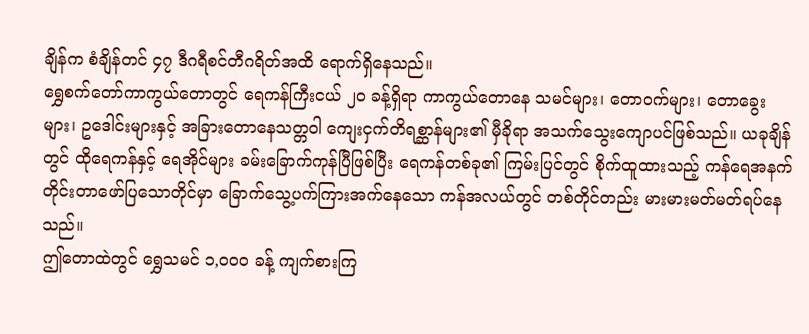ချိန်က စံချိန်တင် ၄၇ ဒီဂရီစင်တီဂရိတ်အထိ ရောက်ရှိနေသည်။
ရွှေစက်တော်ကာကွယ်တောတွင် ရေကန်ကြီးငယ် ၂ဝ ခန့်ရှိရာ ကာကွယ်တောနေ သမင်များ၊ တောဝက်များ၊ တောခွေးများ၊ ဥဒေါင်းများနှင့် အခြားတောနေသတ္တဝါ ကျေးငှက်တိရစ္ဆာန်များ၏ မှီခိုရာ အသက်သွေးကျောပင်ဖြစ်သည်။ ယခုချိန်တွင် ထိုရေကန်နှင့် ရေအိုင်များ ခမ်းခြောက်ကုန်ပြီဖြစ်ပြီး ရေကန်တစ်ခု၏ ကြမ်းပြင်တွင် စိုက်ထူထားသည့် ကန်ရေအနက် တိုင်းတာဖော်ပြသောတိုင်မှာ ခြောက်သွေ့ပက်ကြားအက်နေသော ကန်အလယ်တွင် တစ်တိုင်တည်း မားမားမတ်မတ်ရပ်နေသည်။
ဤတောထဲတွင် ရွှေသမင် ၁,ဝဝဝ ခန့် ကျက်စားကြ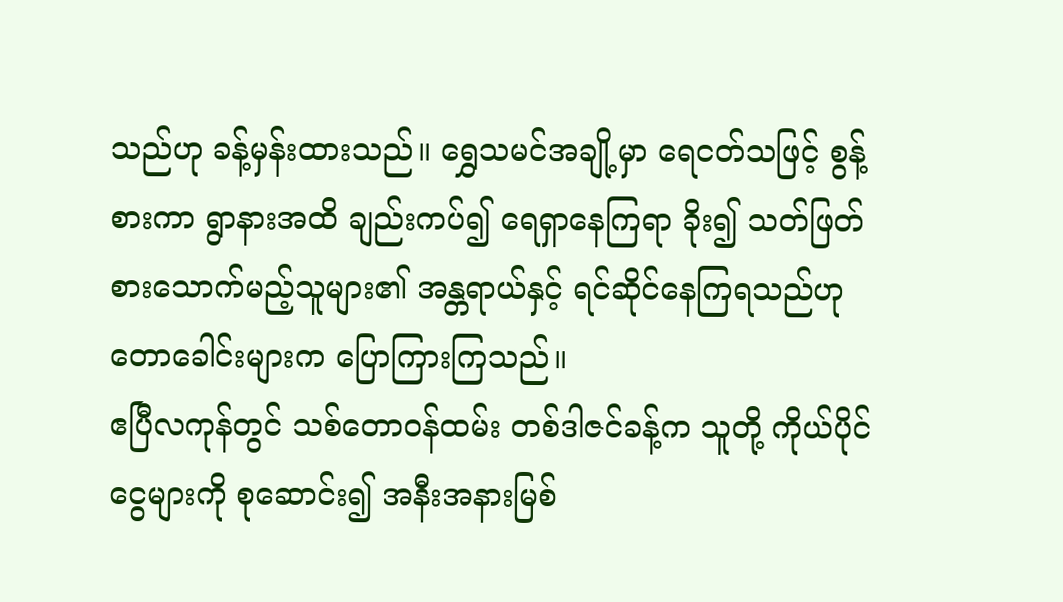သည်ဟု ခန့်မှန်းထားသည်။ ရွှေသမင်အချို့မှာ ရေငတ်သဖြင့် စွန့်စားကာ ရွာနားအထိ ချည်းကပ်၍ ရေရှာနေကြရာ ခိုး၍ သတ်ဖြတ်စားသောက်မည့်သူများ၏ အန္တရာယ်နှင့် ရင်ဆိုင်နေကြရသည်ဟု တောခေါင်းများက ပြောကြားကြသည်။
ဧပြီလကုန်တွင် သစ်တောဝန်ထမ်း တစ်ဒါဇင်ခန့်က သူတို့ ကိုယ်ပိုင်ငွေများကို စုဆောင်း၍ အနီးအနားမြစ်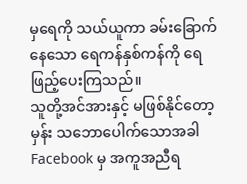မှရေကို သယ်ယူကာ ခမ်းခြောက်နေသော ရေကန်နှစ်ကန်ကို ရေဖြည့်ပေးကြသည်။
သူတို့အင်အားနှင့် မဖြစ်နိုင်တော့မှန်း သဘောပေါက်သောအခါ Facebook မှ အကူအညီရ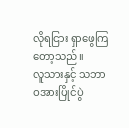လိုရငြား ရှာဖွေကြတော့သည်။
လူသားနှင့် သဘာဝအားပြိုင်ပွဲ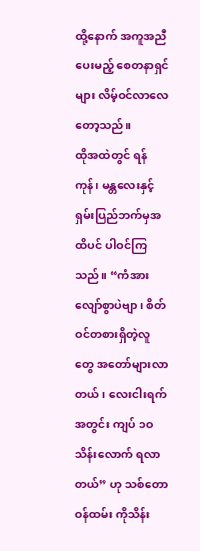ထို့နောက် အကူအညီပေးမည့် စေတနာရှင်များ လိမ့်ဝင်လာလေတော့သည်။
ထိုအထဲတွင် ရန်ကုန်၊ မန္တလေးနှင့် ရှမ်းပြည်ဘက်မှအထိပင် ပါဝင်ကြသည်။ “ကံအားလျော်စွာပဲဗျာ၊ စိတ်ဝင်တစားရှိတဲ့လူတွေ အတော်များလာတယ်၊ လေးငါးရက်အတွင်း ကျပ် ၁ဝ သိန်းလောက် ရလာတယ်” ဟု သစ်တောဝန်ထမ်း ကိုသိန်း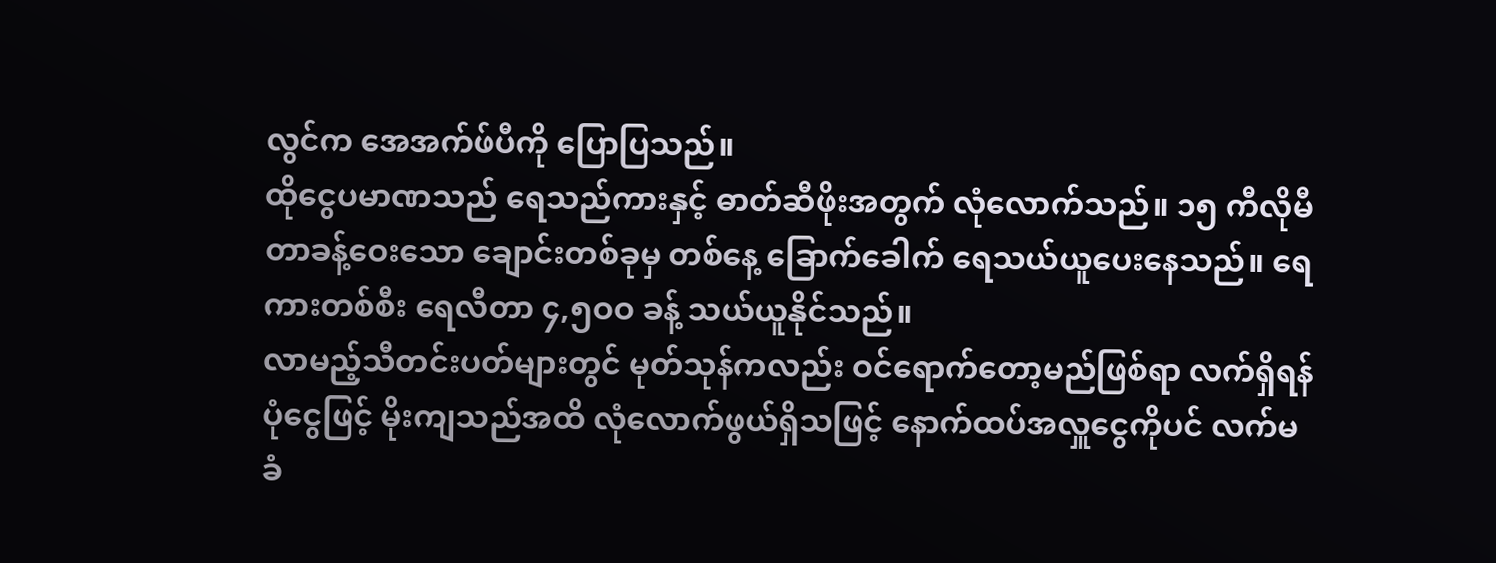လွင်က အေအက်ဖ်ပီကို ပြောပြသည်။
ထိုငွေပမာဏသည် ရေသည်ကားနှင့် ဓာတ်ဆီဖိုးအတွက် လုံလောက်သည်။ ၁၅ ကီလိုမီတာခန့်ဝေးသော ချောင်းတစ်ခုမှ တစ်နေ့ ခြောက်ခေါက် ရေသယ်ယူပေးနေသည်။ ရေကားတစ်စီး ရေလီတာ ၄,၅ဝဝ ခန့် သယ်ယူနိုင်သည်။
လာမည့်သီတင်းပတ်များတွင် မုတ်သုန်ကလည်း ဝင်ရောက်တော့မည်ဖြစ်ရာ လက်ရှိရန်ပုံငွေဖြင့် မိုးကျသည်အထိ လုံလောက်ဖွယ်ရှိသဖြင့် နောက်ထပ်အလှူငွေကိုပင် လက်မခံ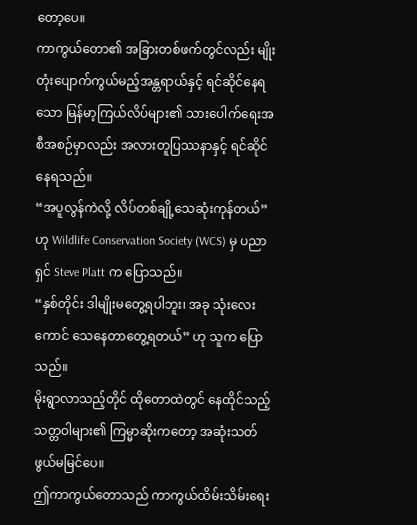တော့ပေ။
ကာကွယ်တော၏ အခြားတစ်ဖက်တွင်လည်း မျိုးတုံးပျောက်ကွယ်မည့်အန္တရာယ်နှင့် ရင်ဆိုင်နေရသော မြန်မာ့ကြယ်လိပ်များ၏ သားပေါက်ရေးအစီအစဉ်မှာလည်း အလားတူပြဿနာနှင့် ရင်ဆိုင်နေရသည်။
“အပူလွန်ကဲလို့ လိပ်တစ်ချို့သေဆုံးကုန်တယ်”ဟု Wildlife Conservation Society (WCS) မှ ပညာရှင် Steve Platt က ပြောသည်။
“နှစ်တိုင်း ဒါမျိုးမတွေ့ရပါဘူး၊ အခု သုံးလေးကောင် သေနေတာတွေ့ရတယ်” ဟု သူက ပြောသည်။
မိုးရွာလာသည့်တိုင် ထိုတောထဲတွင် နေထိုင်သည့်သတ္တဝါများ၏ ကြမ္မာဆိုးကတော့ အဆုံးသတ်ဖွယ်မမြင်ပေ။
ဤကာကွယ်တောသည် ကာကွယ်ထိမ်းသိမ်းရေး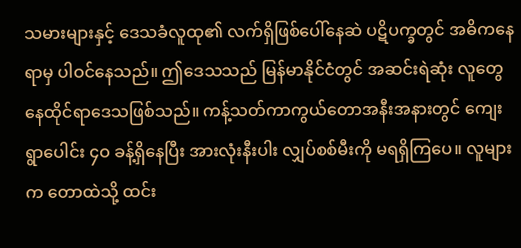သမားများနှင့် ဒေသခံလူထု၏ လက်ရှိဖြစ်ပေါ်နေဆဲ ပဋိပက္ခတွင် အဓိကနေရာမှ ပါဝင်နေသည်။ ဤဒေသသည် မြန်မာနိုင်ငံတွင် အဆင်းရဲဆုံး လူတွေနေထိုင်ရာဒေသဖြစ်သည်။ ကန့်သတ်ကာကွယ်တောအနီးအနားတွင် ကျေးရွာပေါင်း ၄ဝ ခန့်ရှိနေပြီး အားလုံးနီးပါး လျှပ်စစ်မီးကို မရရှိကြပေ။ လူများက တောထဲသို့ ထင်း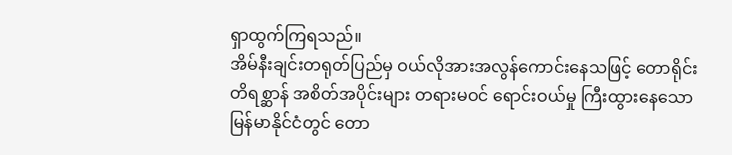ရှာထွက်ကြရသည်။
အိမ်နီးချင်းတရုတ်ပြည်မှ ဝယ်လိုအားအလွန်ကောင်းနေသဖြင့် တောရိုင်းတိရစ္ဆာန် အစိတ်အပိုင်းများ တရားမဝင် ရောင်းဝယ်မှု ကြီးထွားနေသော မြန်မာနိုင်ငံတွင် တော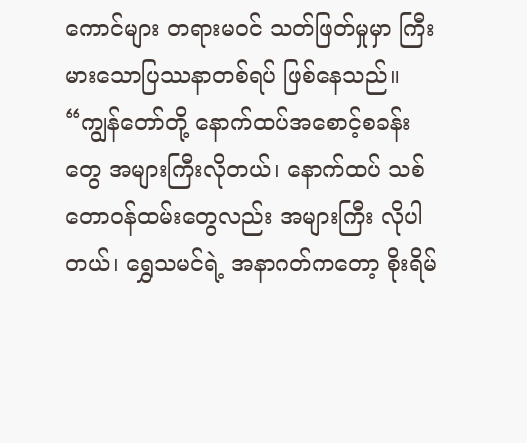ကောင်များ တရားမဝင် သတ်ဖြတ်မှုမှာ ကြီးမားသောပြဿနာတစ်ရပ် ဖြစ်နေသည်။
“ကျွန်တော်တို့ နောက်ထပ်အစောင့်စခန်းတွေ အများကြီးလိုတယ်၊ နောက်ထပ် သစ်တောဝန်ထမ်းတွေလည်း အများကြီး လိုပါတယ်၊ ရွှေသမင်ရဲ့ အနာဂတ်ကတော့ စိုးရိမ်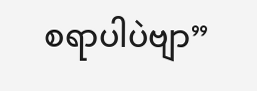စရာပါပဲဗျာ”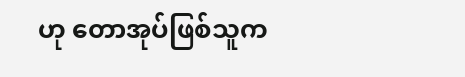ဟု တောအုပ်ဖြစ်သူက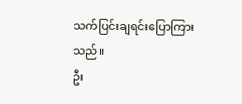သက်ပြင်းချရင်းပြောကြားသည်။
ဦး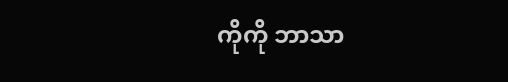ကိုကို ဘာသာ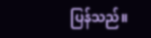ပြန်သည်။